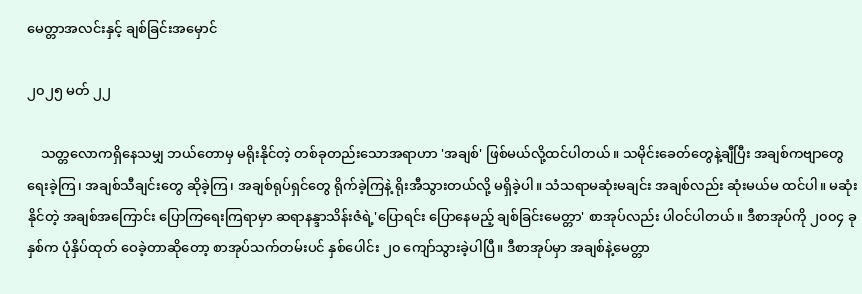မေတ္တာအလင်းနှင့် ချစ်ခြင်းအမှောင်

၂၀၂၅ မတ် ၂၂

    သတ္တလောကရှိနေသမျှ ဘယ်တောမှ မရိုးနိုင်တဲ့ တစ်ခုတည်းသောအရာဟာ 'အချစ်' ဖြစ်မယ်လို့ထင်ပါတယ်။ သမိုင်းခေတ်တွေနဲ့ချီပြီး အချစ်ကဗျာတွေ ရေးခဲ့ကြ၊ အချစ်သီချင်းတွေ ဆိုခဲ့ကြ၊ အချစ်ရုပ်ရှင်တွေ ရိုက်ခဲ့ကြနဲ့ ရိုးအီသွားတယ်လို့ မရှိခဲ့ပါ။ သံသရာမဆုံးမချင်း အချစ်လည်း ဆုံးမယ်မ ထင်ပါ။ မဆုံးနိုင်တဲ့ အချစ်အကြောင်း ပြောကြရေးကြရာမှာ ဆရာနန္ဒာသိန်းဇံရဲ့'ပြောရင်း ပြောနေမည့် ချစ်ခြင်းမေတ္တာ' စာအုပ်လည်း ပါဝင်ပါတယ်။ ဒီစာအုပ်ကို ၂၀၀၄ ခုနှစ်က ပုံနှိပ်ထုတ် ဝေခဲ့တာဆိုတော့ စာအုပ်သက်တမ်းပင် နှစ်ပေါင်း ၂၀ ကျော်သွားခဲ့ပါပြီ။ ဒီစာအုပ်မှာ အချစ်နဲ့မေတ္တာ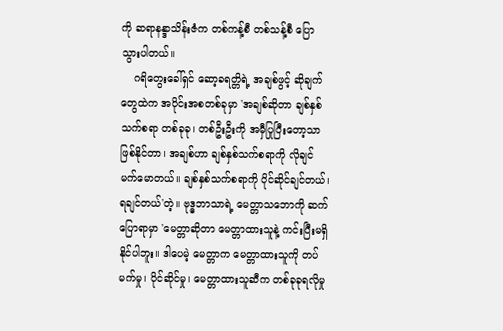ကို ဆရာနန္ဒာသိန်းဇံက တစ်ကန့်စီ တစ်သန့်စီ ပြောသွားပါတယ်။
    ဂရိတွေးခေါ်ရှင် ဆော့ခရတ္တိရဲ့ အချစ်ဖွင့် ဆိုချက်တွေထဲက အပိုင်းအစတစ်ခုမှာ 'အချစ်ဆိုတာ ချစ်နှစ်သက်စရာ တစ်ခုခု၊ တစ်ဦးဦးကို အမှီပြုပြီးတော့သာ ဖြစ်နိုင်တာ၊ အချစ်ဟာ ချစ်နှစ်သက်စရာကို လိုချင် မက်မောတယ်။ ချစ်နှစ်သက်စရာကို ပိုင်ဆိုင်ချင်တယ်၊ ရချင်တယ်'တဲ့။ ဗုဒ္ဓဘာသာရဲ့ မေတ္တာသဘောကို ဆက်ပြောရာမှာ 'မေတ္တာဆိုတာ မေတ္တာထားသူနဲ့ ကင်းပြီးမရှိ နိုင်ပါဘူး။ ဒါပေမဲ့ မေတ္တာက မေတ္တာထားသူကို တပ်မက်မှု၊ ပိုင်ဆိုင်မှု၊ မေတ္တာထားသူဆီက တစ်ခုခုရလိုမှု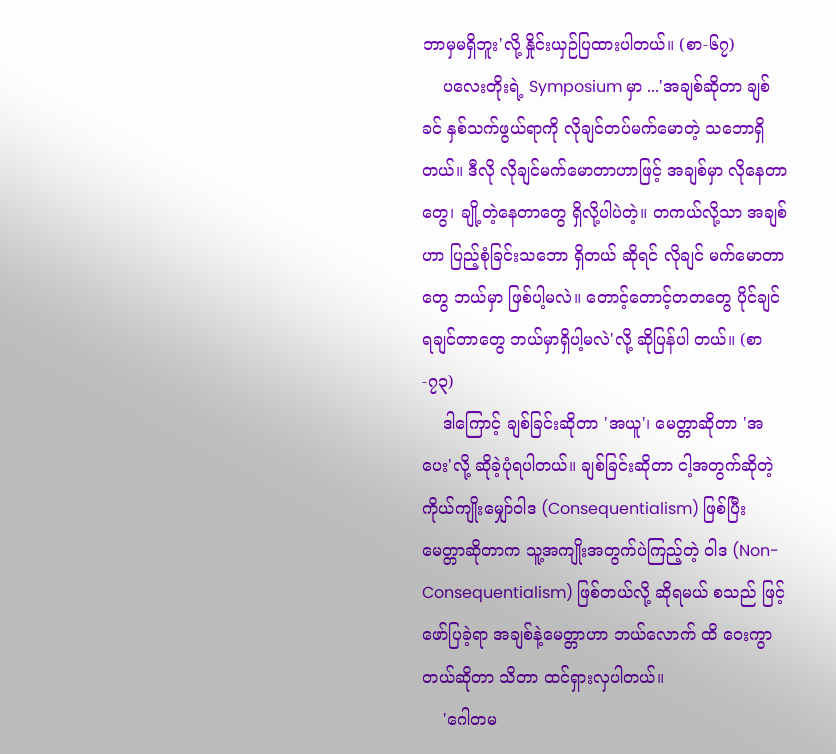ဘာမှမရှိဘူး'လို့ နှိုင်းယှဉ်ပြထားပါတယ်။ (စာ-၆၇)
    ပလေးတိုးရဲ့ Symposium မှာ ...'အချစ်ဆိုတာ ချစ်ခင် နှစ်သက်ဖွယ်ရာကို လိုချင်တပ်မက်မောတဲ့ သဘောရှိတယ်။ ဒီလို လိုချင်မက်မောတာဟာဖြင့် အချစ်မှာ လိုနေတာတွေ၊ ချို့တဲ့နေတာတွေ ရှိလို့ပါပဲတဲ့။ တကယ်လို့သာ အချစ်ဟာ ပြည့်စုံခြင်းသဘော ရှိတယ် ဆိုရင် လိုချင် မက်မောတာတွေ ဘယ်မှာ ဖြစ်ပါ့မလဲ။ တောင့်တောင့်တတတွေ ပိုင်ချင်ရချင်တာတွေ ဘယ်မှာရှိပါ့မလဲ'လို့ ဆိုပြန်ပါ တယ်။ (စာ-၇၃)
    ဒါကြောင့် ချစ်ခြင်းဆိုတာ 'အယူ'၊ မေတ္တာဆိုတာ 'အပေး'လို့ ဆိုခဲ့ပုံရပါတယ်။ ချစ်ခြင်းဆိုတာ ငါ့အတွက်ဆိုတဲ့ ကိုယ်ကျိုးမျှော်ဝါဒ (Consequentialism) ဖြစ်ပြီး မေတ္တာဆိုတာက သူ့အကျိုးအတွက်ပဲကြည့်တဲ့ ဝါဒ (Non-Consequentialism) ဖြစ်တယ်လို့ ဆိုရမယ် စသည် ဖြင့် ဖော်ပြခဲ့ရာ အချစ်နဲ့မေတ္တာဟာ ဘယ်လောက် ထိ ဝေးကွာတယ်ဆိုတာ သိတာ ထင်ရှားလှပါတယ်။
    'ဂေါတမ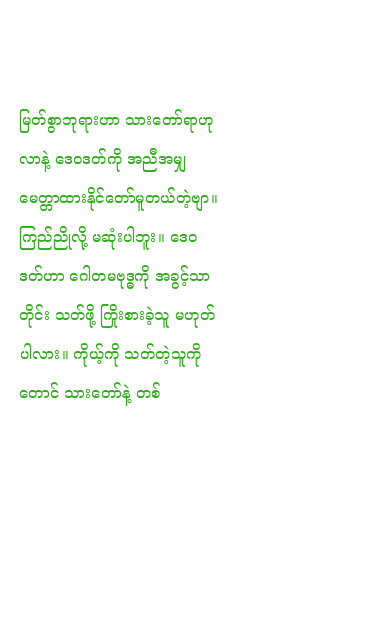မြတ်စွာဘုရားဟာ သားတော်ရာဟုလာနဲ့ ဒေဝဒတ်ကို အညီအမျှ မေတ္တာထားနိုင်တော်မူတယ်တဲ့ဗျာ။ ကြည်ညိုလို့ မဆုံးပါဘူး။ ဒေဝဒတ်ဟာ ဂေါတမဗုဒ္ဓကို အခွင့်သာတိုင်း သတ်ဖို့ ကြိုးစားခဲ့သူ မဟုတ်ပါလား။ ကိုယ့်ကို သတ်တဲ့သူကိုတောင် သားတော်နဲ့ တစ်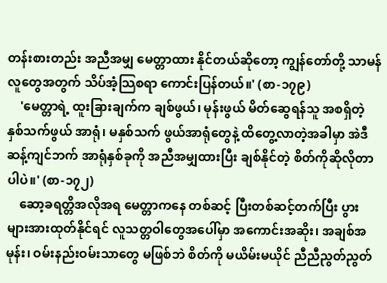တန်းစားတည်း အညီအမျှ မေတ္တာထား နိုင်တယ်ဆိုတော့ ကျွန်တော်တို့ သာမန်လူတွေအတွက် သိပ်အံ့သြစရာ ကောင်းပြန်တယ်။' (စာ-၁၇၉)
    'မေတ္တာရဲ့ ထူးခြားချက်က ချစ်ဖွယ်၊ မုန်းဖွယ် မိတ်ဆွေရန်သူ အစရှိတဲ့ နှစ်သက်ဖွယ် အာရုံ၊ မနှစ်သက် ဖွယ်အာရုံတွေနဲ့ ထိတွေ့လာတဲ့အခါမှာ အဲဒီဆန့်ကျင်ဘက် အာရုံနှစ်ခုကို အညီအမျှထားပြီး ချစ်နိုင်တဲ့ စိတ်ကိုဆိုလိုတာပါပဲ။' (စာ-၁၇၂)
    ဆော့ခရတ္တိအလိုအရ မေတ္တာကနေ တစ်ဆင့် ပြီးတစ်ဆင့်တက်ပြီး ပွားများအားထုတ်နိုင်ရင် လူသတ္တဝါတွေအပေါ်မှာ အကောင်းအဆိုး၊ အချစ်အမုန်း၊ ဝမ်းနည်းဝမ်းသာတွေ မဖြစ်ဘဲ စိတ်ကို မယိမ်းမယိုင် ညီညီညွတ်ညွတ်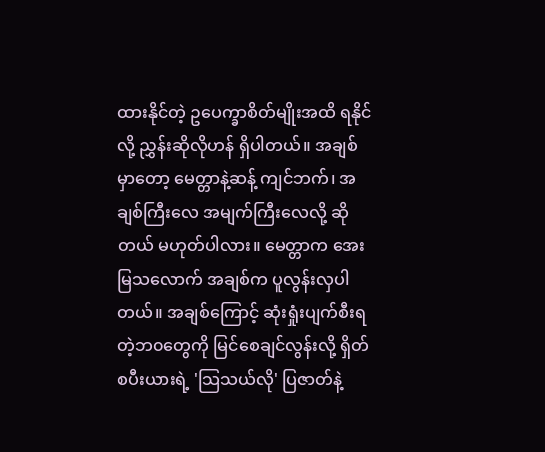ထားနိုင်တဲ့ ဥပေက္ခာစိတ်မျိုးအထိ ရနိုင်လို့ ညွှန်းဆိုလိုဟန် ရှိပါတယ်။ အချစ်မှာတော့ မေတ္တာနဲ့ဆန့် ကျင်ဘက်၊ အချစ်ကြီးလေ အမျက်ကြီးလေလို့ ဆိုတယ် မဟုတ်ပါလား။ မေတ္တာက အေးမြသလောက် အချစ်က ပူလွန်းလှပါတယ်။ အချစ်ကြောင့် ဆုံးရှုံးပျက်စီးရတဲ့ဘ၀တွေကို မြင်စေချင်လွန်းလို့ ရှိတ်စပီးယားရဲ့ 'သြသယ်လို' ပြဇာတ်နဲ့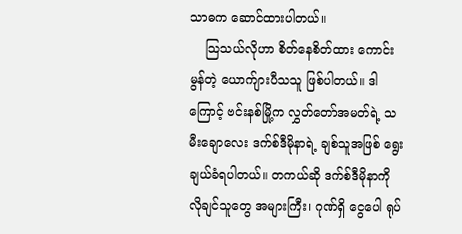သာဓက ဆောင်ထားပါတယ်။
    သြသယ်လိုဟာ စိတ်နေစိတ်ထား ကောင်းမွန်တဲ့ ယောက်ျားပီသသူ ဖြစ်ပါတယ်။ ဒါကြောင့် ဗင်းနစ်မြို့က လွှတ်တော်အမတ်ရဲ့ သမီးချောလေး ဒက်စ်ဒီမိုနာရဲ့ ချစ်သူအဖြစ် ရွေးချယ်ခံရပါတယ်။ တကယ်ဆို ဒက်စ်ဒီမိုနာကို လိုချင်သူတွေ အများကြီး၊ ဂုဏ်ရှိ ငွေပေါ ရုပ်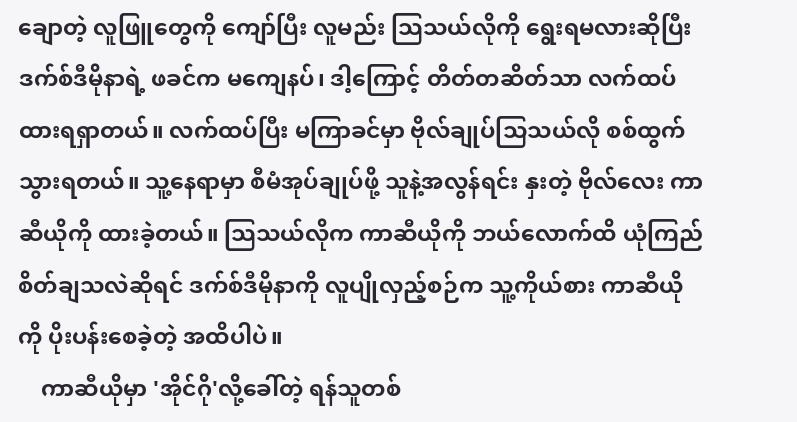ချောတဲ့ လူဖြူတွေကို ကျော်ပြီး လူမည်း သြသယ်လိုကို ရွေးရမလားဆိုပြီး ဒက်စ်ဒီမိုနာရဲ့ ဖခင်က မကျေနပ်၊ ဒါ့ကြောင့် တိတ်တဆိတ်သာ လက်ထပ်ထားရရှာတယ်။ လက်ထပ်ပြီး မကြာခင်မှာ ဗိုလ်ချုပ်သြသယ်လို စစ်ထွက်သွားရတယ်။ သူ့နေရာမှာ စီမံအုပ်ချုပ်ဖို့ သူနဲ့အလွန်ရင်း နှးတဲ့ ဗိုလ်လေး ကာဆီယိုကို ထားခဲ့တယ်။ သြသယ်လိုက ကာဆီယိုကို ဘယ်လောက်ထိ ယုံကြည်စိတ်ချသလဲဆိုရင် ဒက်စ်ဒီမိုနာကို လူပျိုလှည့်စဉ်က သူ့ကိုယ်စား ကာဆီယိုကို ပိုးပန်းစေခဲ့တဲ့ အထိပါပဲ။
    ကာဆီယိုမှာ 'အိုင်ဂို'လို့ခေါ်တဲ့ ရန်သူတစ်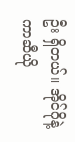ဦး ရှိတယ်။ အိုင်ဂိုနဲ့ကာဆီယို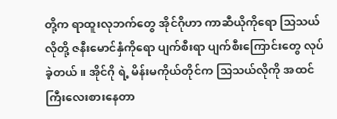တို့က ရာထူးလုဘက်တွေ အိုင်ဂိုဟာ ကာဆီယိုကိုရော သြသယ်လိုတို့ ဇနီးမောင်နှံကိုရော ပျက်စီးရာ ပျက်စီးကြောင်းတွေ လုပ်ခဲ့တယ်။ အိုင်ဂို ရဲ့ မိန်းမကိုယ်တိုင်က သြသယ်လိုကို အထင်ကြီးလေးစားနေတာ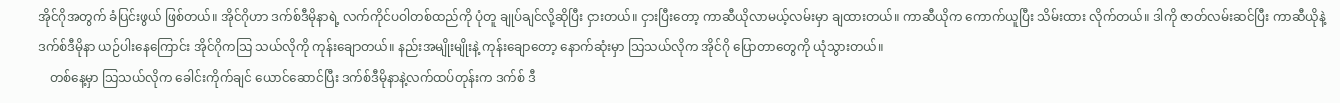အိုင်ဂိုအတွက် ခံပြင်းဖွယ် ဖြစ်တယ်။ အိုင်ဂိုဟာ ဒက်စ်ဒီမိုနာရဲ့ လက်ကိုင်ပဝါတစ်ထည်ကို ပုံတူ ချုပ်ချင်လို့ဆိုပြီး ငှားတယ်။ ငှားပြီးတော့ ကာဆီယိုလာမယ့်လမ်းမှာ ချထားတယ်။ ကာဆီယိုက ကောက်ယူပြီး သိမ်းထား လိုက်တယ်။ ဒါကို ဇာတ်လမ်းဆင်ပြီး ကာဆီယိုနဲ့ ဒက်စ်ဒီမိုနာ ယဉ်ပါးနေကြောင်း အိုင်ဂိုကသြ သယ်လိုကို ကုန်းချောတယ်။ နည်းအမျိုးမျိုးနဲ့ ကုန်းချောတော့ နောက်ဆုံးမှာ သြသယ်လိုက အိုင်ဂို ပြောတာတွေကို ယုံသွားတယ်။
    တစ်နေ့မှာ သြသယ်လိုက ခေါင်းကိုက်ချင် ယောင်ဆောင်ပြီး ဒက်စ်ဒီမိုနာနဲ့လက်ထပ်တုန်းက ဒက်စ် ဒီ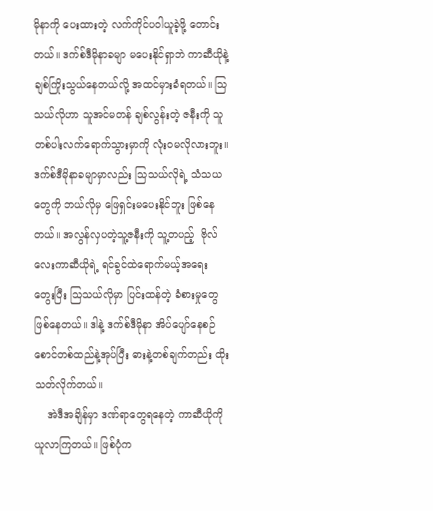မိုနာကို ပေးထားတဲ့ လက်ကိုင်ပဝါယူခဲ့ဖို့ တောင်းတယ်။ ဒက်စ်ဒီမိုနာခမျာ မပေးနိုင်ရှာဘဲ ကာဆီယိုနဲ့ ချစ်ကြိုးသွယ်နေတယ်လို့ အထင်မှားခံရတယ်။ သြသယ်လိုဟာ သူအင်မတန် ချစ်လွန်းတဲ့ ဇနီးကို သူတစ်ပါးလက်ရောက်သွားမှာကို လုံးဝမလိုလားဘူး။ ဒက်စ်ဒီမိုနာခမျာမှာလည်း သြသယ်လိုရဲ့ သံသယတွေကို ဘယ်လိုမှ ဖြေရှင်းမပေးနိုင်ဘူး ဖြစ်နေတယ်။ အလွန်လှပတဲ့သူ့ဇနီးကို သူ့တပည့်  ဗိုလ်လေးကာဆီယိုရဲ့ ရင်ခွင်ထဲရောက်မယ့်အရေး တွေးပြီး သြသယ်လိုမှာ ပြင်းထန်တဲ့ ခံစားမှုတွေ ဖြစ်နေတယ်။ ဒါနဲ့ ဒက်စ်ဒီမိုနာ အိပ်ပျော်နေစဉ် စောင်တစ်ထည်နဲ့အုပ်ပြီး ဓားနဲ့တစ်ချက်တည်း ထိုးသတ်လိုက်တယ်။
    အဲဒီအချိန်မှာ ဒဏ်ရာတွေရနေတဲ့ ကာဆီယိုကို ယူလာကြတယ်။ ဖြစ်ပုံက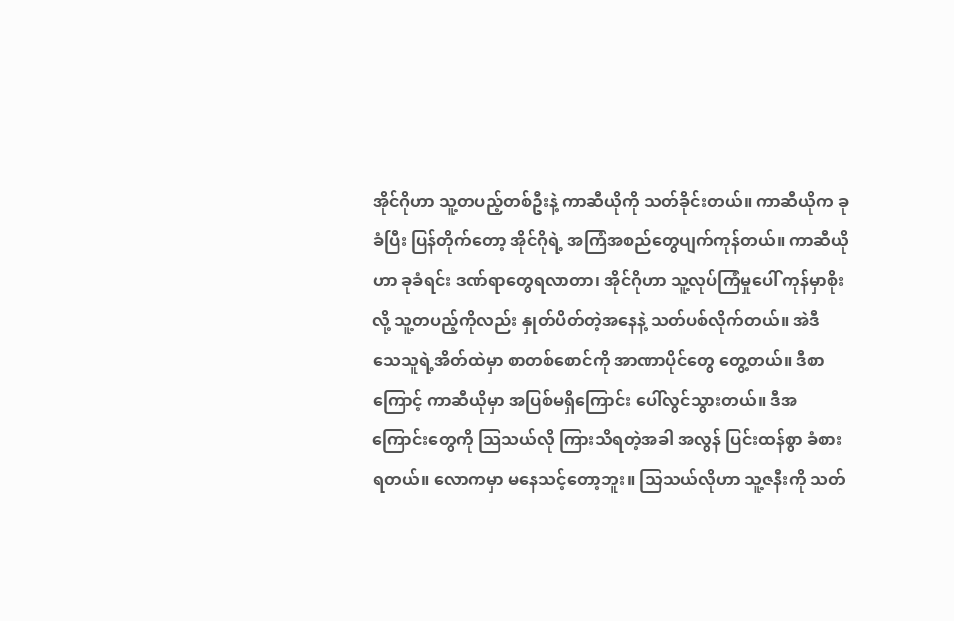အိုင်ဂိုဟာ သူ့တပည့်တစ်ဦးနဲ့ ကာဆီယိုကို သတ်ခိုင်းတယ်။ ကာဆီယိုက ခုခံပြီး ပြန်တိုက်တော့ အိုင်ဂိုရဲ့ အကြံအစည်တွေပျက်ကုန်တယ်။ ကာဆီယိုဟာ ခုခံရင်း ဒဏ်ရာတွေရလာတာ၊ အိုင်ဂိုဟာ သူ့လုပ်ကြံမှုပေါ် ကုန်မှာစိုးလို့ သူ့တပည့်ကိုလည်း နှုတ်ပိတ်တဲ့အနေနဲ့ သတ်ပစ်လိုက်တယ်။ အဲဒီ သေသူရဲ့အိတ်ထဲမှာ စာတစ်စောင်ကို အာဏာပိုင်တွေ တွေ့တယ်။ ဒီစာကြောင့် ကာဆီယိုမှာ အပြစ်မရှိကြောင်း ပေါ်လွင်သွားတယ်။ ဒီအကြောင်းတွေကို သြသယ်လို ကြားသိရတဲ့အခါ အလွန် ပြင်းထန်စွာ ခံစားရတယ်။ လောကမှာ မနေသင့်တော့ဘူး။ သြသယ်လိုဟာ သူ့ဇနီးကို သတ်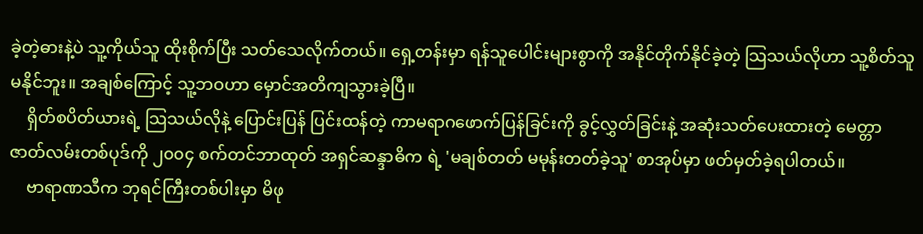ခဲ့တဲ့ဓားနဲ့ပဲ သူ့ကိုယ်သူ ထိုးစိုက်ပြီး သတ်သေလိုက်တယ်။ ရှေ့တန်းမှာ ရန်သူပေါင်းများစွာကို အနိုင်တိုက်နိုင်ခဲ့တဲ့ သြသယ်လိုဟာ သူ့စိတ်သူ မနိုင်ဘူး။ အချစ်ကြောင့် သူ့ဘဝဟာ မှောင်အတိကျသွားခဲ့ပြီ။
    ရှိတ်စပိတ်ယားရဲ့ သြသယ်လိုနဲ့ ပြောင်းပြန် ပြင်းထန်တဲ့ ကာမရာဂဖောက်ပြန်ခြင်းကို ခွင့်လွှတ်ခြင်းနဲ့ အဆုံးသတ်ပေးထားတဲ့ မေတ္တာဇာတ်လမ်းတစ်ပုဒ်ကို ၂၀၀၄ စက်တင်ဘာထုတ် အရှင်ဆန္ဒာဓိက ရဲ့ 'မချစ်တတ် မမုန်းတတ်ခဲ့သူ' စာအုပ်မှာ ဖတ်မှတ်ခဲ့ရပါတယ်။
    ဗာရာဏသီက ဘုရင်ကြီးတစ်ပါးမှာ မိဖု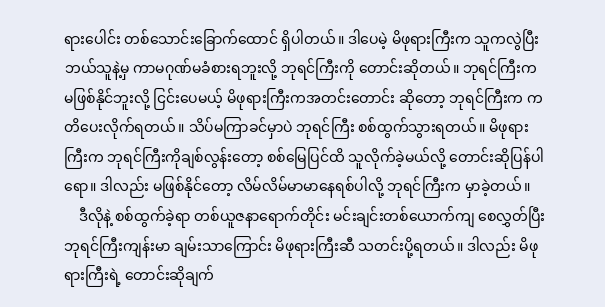ရားပေါင်း တစ်သောင်းခြောက်ထောင် ရှိပါတယ်။ ဒါပေမဲ့ မိဖုရားကြီးက သူကလွဲပြီး ဘယ်သူနဲ့မှ ကာမဂုဏ်မခံစားရဘူးလို့ ဘုရင်ကြီးကို တောင်းဆိုတယ်။ ဘုရင်ကြီးက မဖြစ်နိုင်ဘူးလို့ ငြင်းပေမယ့် မိဖုရားကြီးကအတင်းတောင်း ဆိုတော့ ဘုရင်ကြီးက ကတိပေးလိုက်ရတယ်။ သိပ်မကြာခင်မှာပဲ ဘုရင်ကြီး စစ်ထွက်သွားရတယ်။ မိဖုရားကြီးက ဘုရင်ကြီးကိုချစ်လွန်းတော့ စစ်မြေပြင်ထိ သူလိုက်ခဲ့မယ်လို့ တောင်းဆိုပြန်ပါရော။ ဒါလည်း မဖြစ်နိုင်တော့ လိမ်လိမ်မာမာနေရစ်ပါလို့ ဘုရင်ကြီးက မှာခဲ့တယ်။
    ဒီလိုနဲ့ စစ်ထွက်ခဲ့ရာ တစ်ယူဇနာရောက်တိုင်း မင်းချင်းတစ်ယောက်ကျ စေလွှတ်ပြီး ဘုရင်ကြီးကျန်းမာ ချမ်းသာကြောင်း မိဖုရားကြီးဆီ သတင်းပို့ရတယ်။ ဒါလည်း မိဖုရားကြီးရဲ့ တောင်းဆိုချက်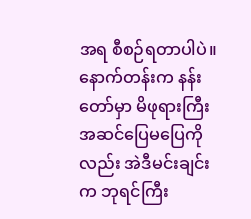အရ စီစဉ်ရတာပါပဲ။ နောက်တန်းက နန်းတော်မှာ မိဖုရားကြီး အဆင်ပြေမပြေကိုလည်း အဲဒီမင်းချင်းက ဘုရင်ကြီး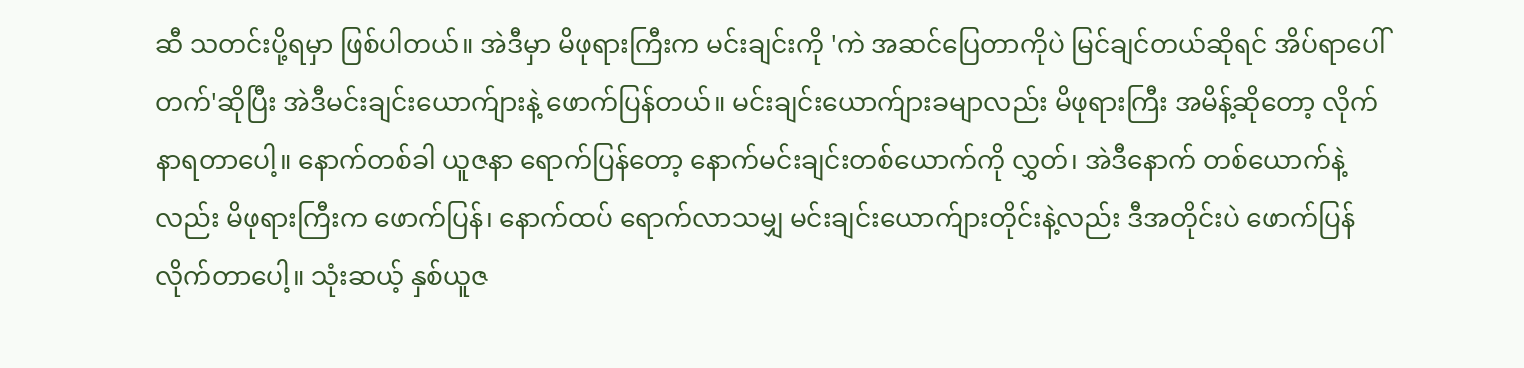ဆီ သတင်းပို့ရမှာ ဖြစ်ပါတယ်။ အဲဒီမှာ မိဖုရားကြီးက မင်းချင်းကို 'ကဲ အဆင်ပြေတာကိုပဲ မြင်ချင်တယ်ဆိုရင် အိပ်ရာပေါ်တက်'ဆိုပြီး အဲဒီမင်းချင်းယောက်ျားနဲ့ ဖောက်ပြန်တယ်။ မင်းချင်းယောက်ျားခမျာလည်း မိဖုရားကြီး အမိန့်ဆိုတော့ လိုက်နာရတာပေါ့။ နောက်တစ်ခါ ယူဇနာ ရောက်ပြန်တော့ နောက်မင်းချင်းတစ်ယောက်ကို လွှတ်၊ အဲဒီနောက် တစ်ယောက်နဲ့လည်း မိဖုရားကြီးက ဖောက်ပြန်၊ နောက်ထပ် ရောက်လာသမျှ မင်းချင်းယောက်ျားတိုင်းနဲ့လည်း ဒီအတိုင်းပဲ ဖောက်ပြန်လိုက်တာပေါ့။ သုံးဆယ့် နှစ်ယူဇ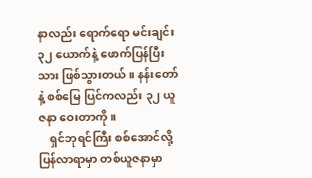နာလည်း ရောက်ရော မင်းချင်း ၃၂ ယောက်နဲ့ ဖောက်ပြန်ပြီးသား ဖြစ်သွားတယ်။ နန်းတော်နဲ့ စစ်မြေ ပြင်ကလည်း ၃၂ ယူဇနာ ဝေးတာကို။
    ရှင်ဘုရင်ကြီး စစ်အောင်လို့ ပြန်လာရာမှာ တစ်ယူဇနာမှာ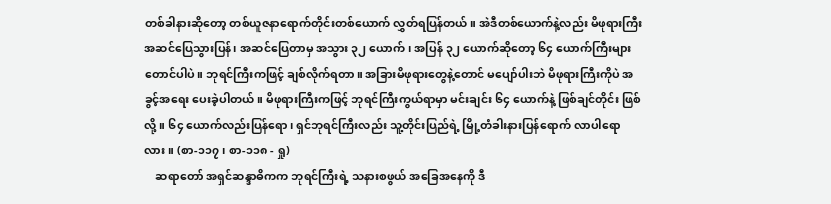တစ်ခါနားဆိုတော့ တစ်ယူဇနာရောက်တိုင်းတစ်ယောက် လွှတ်ရပြန်တယ်။ အဲဒီတစ်ယောက်နဲ့လည်း မိဖုရားကြီး အဆင်ပြေသွားပြန်၊ အဆင်ပြေတာမှ အသွား ၃၂ ယောက်၊ အပြန် ၃၂ ယောက်ဆိုတော့ ၆၄ ယောက်ကြီးများတောင်ပါပဲ။ ဘုရင်ကြီးကဖြင့် ချစ်လိုက်ရတာ။ အခြားမိဖုရားတွေနဲ့တောင် မပျော်ပါးဘဲ မိဖုရားကြီးကိုပဲ အခွင့်အရေး ပေးခဲ့ပါတယ်။ မိဖုရားကြီးကဖြင့် ဘုရင်ကြီးကွယ်ရာမှာ မင်းချင်း ၆၄ ယောက်နဲ့ ဖြစ်ချင်တိုင်း ဖြစ်လို့။ ၆၄ ယောက်လည်းပြန်ရော၊ ရှင်ဘုရင်ကြီးလည်း သူ့တိုင်းပြည်ရဲ့ မြို့တံခါးနားပြန်ရောက် လာပါရောလား။ (စာ-၁၁၇၊ စာ-၁၁၈ - ရှု)
    ဆရာတော် အရှင်ဆန္ဒာဓိကက ဘုရင်ကြီးရဲ့ သနားစဖွယ် အခြေအနေကို ဒီ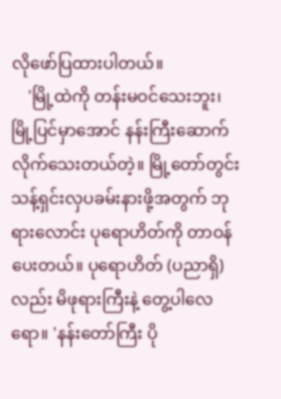လိုဖော်ပြထားပါတယ်။
    'မြို့ထဲကို တန်းမဝင်သေးဘူး၊ မြို့ပြင်မှာအောင် နန်းကြီးဆောက်လိုက်သေးတယ်တဲ့။ မြို့တော်တွင်း သန့်ရှင်းလှပခမ်းနားဖို့အတွက် ဘုရားလောင်း ပုရောဟိတ်ကို တာဝန်ပေးတယ်။ ပုရောဟိတ် (ပညာရှိ) လည်း မိဖုရားကြီးနဲ့ တွေ့ပါလေရော။ 'နန်းတော်ကြီး ပို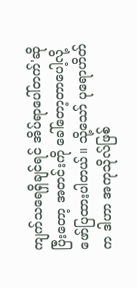ကျက်သရေရှိချင်ရင် အိပ်ရာပေါ်တက်'ဆို ပြီးတော့ အတင်းကို ခေါ်တော့တာပေါ့လို့ ဖော်ပြထားပါတယ်။ သို့သော် ပုရောဟိတ်က ဒါဟာ အကုသိုလ်ဖြစ်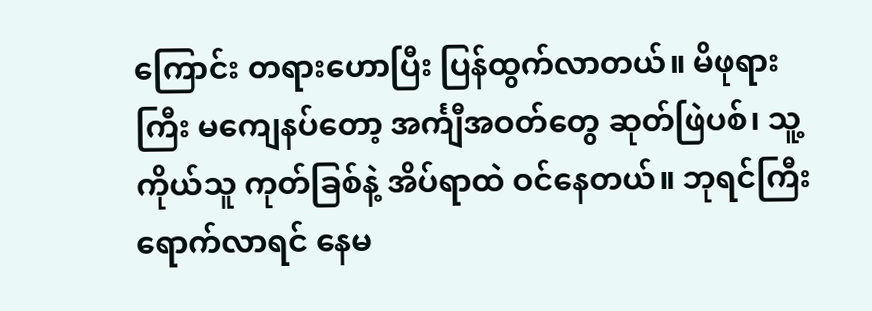ကြောင်း တရားဟောပြီး ပြန်ထွက်လာတယ်။ မိဖုရားကြီး မကျေနပ်တော့ အင်္ကျီအဝတ်တွေ ဆုတ်ဖြဲပစ်၊ သူ့ကိုယ်သူ ကုတ်ခြစ်နဲ့ အိပ်ရာထဲ ဝင်နေတယ်။ ဘုရင်ကြီး ရောက်လာရင် နေမ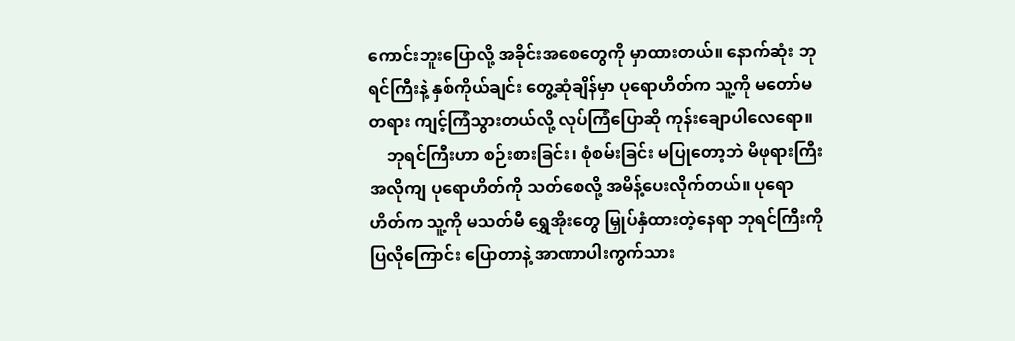ကောင်းဘူးပြောလို့ အခိုင်းအစေတွေကို မှာထားတယ်။ နောက်ဆုံး ဘုရင်ကြီးနဲ့ နှစ်ကိုယ်ချင်း တွေ့ဆုံချိန်မှာ ပုရောဟိတ်က သူ့ကို မတော်မတရား ကျင့်ကြံသွားတယ်လို့ လုပ်ကြံပြောဆို ကုန်းချောပါလေရော။
    ဘုရင်ကြီးဟာ စဉ်းစားခြင်း၊ စုံစမ်းခြင်း မပြုတော့ဘဲ မိဖုရားကြီး အလိုကျ ပုရောဟိတ်ကို သတ်စေလို့ အမိန့်ပေးလိုက်တယ်။ ပုရောဟိတ်က သူ့ကို မသတ်မီ ရွှေအိုးတွေ မြှုပ်နှံထားတဲ့နေရာ ဘုရင်ကြီးကို ပြလိုကြောင်း ပြောတာနဲ့ အာဏာပါးကွက်သား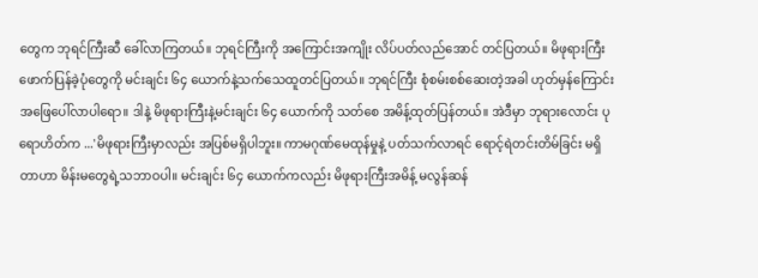တွေက ဘုရင်ကြီးဆီ ခေါ်လာကြတယ်။ ဘုရင်ကြီးကို အကြောင်းအကျိုး လိပ်ပတ်လည်အောင် တင်ပြတယ်။ မိဖုရားကြီး ဖောက်ပြန်ခဲ့ပုံတွေကို မင်းချင်း ၆၄ ယောက်နဲ့သက်သေထူတင်ပြတယ်။ ဘုရင်ကြီး စုံစမ်းစစ်ဆေးတဲ့အခါ ဟုတ်မှန်ကြောင်း အဖြေပေါ်လာပါရော။ ဒါနဲ့ မိဖုရားကြီးနဲ့မင်းချင်း ၆၄ ယောက်ကို သတ်စေ အမိန့်ထုတ်ပြန်တယ်။ အဲဒီမှာ ဘုရားလောင်း ပုရောဟိတ်က ...'မိဖုရားကြီးမှာလည်း အပြစ်မရှိပါဘူး။ ကာမဂုဏ်မေထုန်မှုနဲ့ ပတ်သက်လာရင် ရောင့်ရဲတင်းတိမ်ခြင်း မရှိတာဟာ မိန်းမတွေရဲ့သဘာဝပါ။ မင်းချင်း ၆၄ ယောက်ကလည်း မိဖုရားကြီးအမိန့် မလွန်ဆန်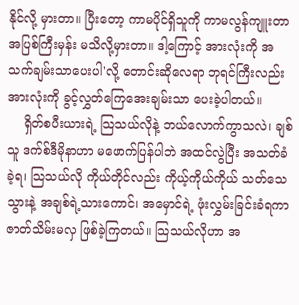နိုင်လို့ မှားတာ။ ပြီးတော့ ကာမပိုင်ရှိသူကို ကာမလွန်ကျူးတာ အပြစ်ကြီးမှန်း မသိလို့မှားတာ။ ဒါ့ကြောင့် အားလုံးကို အသက်ချမ်းသာပေးပါ'လို့ တောင်းဆိုလေရာ ဘုရင်ကြီးလည်း အားလုံးကို ခွင့်လွှတ်ကြေအေးချမ်းသာ ပေးခဲ့ပါတယ်။
    ရှိတ်စပီးယားရဲ့ သြသယ်လိုနဲ့ ဘယ်လောက်ကွာသလဲ၊ ချစ်သူ ဒက်စ်ဒီမိုနာဟာ မဖောက်ပြန်ပါဘဲ အထင်လွဲပြီး အသတ်ခံခဲ့ရ၊ သြသယ်လို ကိုယ်တိုင်လည်း ကိုယ့်ကိုယ်ကိုယ် သတ်သေသွားနဲ့ အချစ်ရဲ့သားကောင်၊ အမှောင်ရဲ့ ဖုံးလွှမ်းခြင်းခံရကာ ဇာတ်သိမ်းမလှ ဖြစ်ခဲ့ကြတယ်။ သြသယ်လိုဟာ အ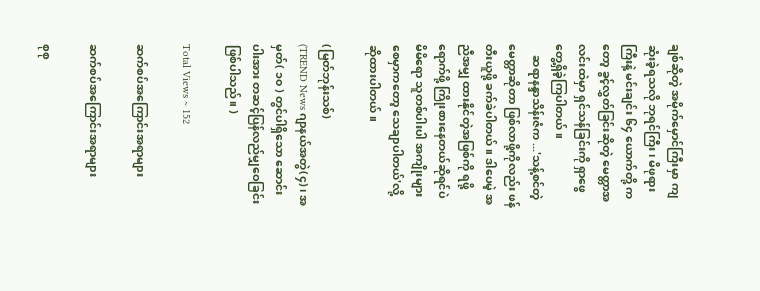ချစ်ဆိုတဲ့ အမိုက်မှောင်ကြီးမှာ ကျဆုံးခဲ့ရသလို ဘုရင်ကြီး၊ မိဖုရားကြီးနဲ့ မင်းချင်း ၆၄ ယောက်တို့ ကတော့ ခွင့်လွှတ်ခြင်းဆိုတဲ့ မေတ္တာအလင်းထဲမှာ ရှင်သန်ခြင်းကို ရှာဖွေတွေ့ရှိခဲ့ကြပါတယ်။
    ဆရာနန္ဒာသိန်းဇံက ...'သန့်စင်တဲ့ မေတ္တာဆိုတာ ဖြစ်လာဖို့ကိုလည်း ဖန်တီးယူဖို့ ခက်ခဲပါတယ်။ ဒါပေမဲ့ အညီအမျှ ထားနိုင်တဲ့အဖြစ်ကို ရဖို့ရောက်ဖို့ ကြိုးစားနေတယ်ဆိုရင်ပဲ မိမိရော သူတစ်ပါးပါ အကျိုးများစေမှာကတော့ သေချာပါတယ်'လို့ ဆိုထားပါတယ်။

(မြတ်ဘုန်းသစ်)
(TREND News ဂျာနယ်အတွဲ(၄)၊ အမှတ်( ၁၀ ) တွင်ပါရှိသော ဆောင်းပါးအား တဆင့်ပြန်လည်မျှဝေခြင်းဖြစ်ပါသည်။ )

Total Views ~ 152

ဆက်စပ်အကြောင်းအရာများ

ဆက်စပ်အကြောင်းအရာများ

စုစု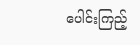ပေါင်းကြည့်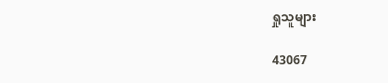ရှုသူများ

43067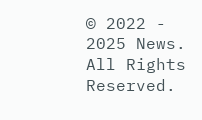© 2022 - 2025 News. All Rights Reserved.